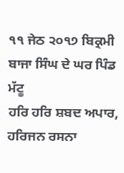੧੧ ਜੇਠ ੨੦੧੭ ਬਿਕ੍ਰਮੀ ਬਾਜਾ ਸਿੰਘ ਦੇ ਘਰ ਪਿੰਡ ਮੱਟੂ
ਹਰਿ ਹਰਿ ਸ਼ਬਦ ਅਪਾਰ, ਹਰਿਜਨ ਰਸਨਾ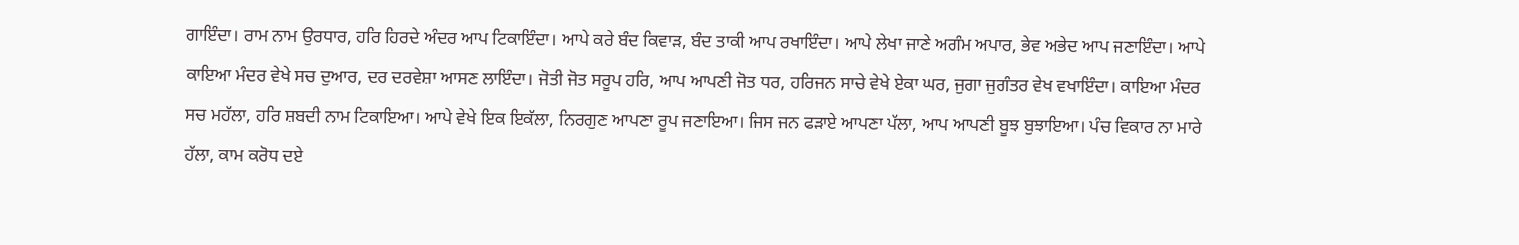ਗਾਇੰਦਾ। ਰਾਮ ਨਾਮ ਉਰਧਾਰ, ਹਰਿ ਹਿਰਦੇ ਅੰਦਰ ਆਪ ਟਿਕਾਇੰਦਾ। ਆਪੇ ਕਰੇ ਬੰਦ ਕਿਵਾੜ, ਬੰਦ ਤਾਕੀ ਆਪ ਰਖਾਇੰਦਾ। ਆਪੇ ਲੇਖਾ ਜਾਣੇ ਅਗੰਮ ਅਪਾਰ, ਭੇਵ ਅਭੇਦ ਆਪ ਜਣਾਇੰਦਾ। ਆਪੇ ਕਾਇਆ ਮੰਦਰ ਵੇਖੇ ਸਚ ਦੁਆਰ, ਦਰ ਦਰਵੇਸ਼ਾ ਆਸਣ ਲਾਇੰਦਾ। ਜੋਤੀ ਜੋਤ ਸਰੂਪ ਹਰਿ, ਆਪ ਆਪਣੀ ਜੋਤ ਧਰ, ਹਰਿਜਨ ਸਾਚੇ ਵੇਖੇ ਏਕਾ ਘਰ, ਜੁਗਾ ਜੁਗੰਤਰ ਵੇਖ ਵਖਾਇੰਦਾ। ਕਾਇਆ ਮੰਦਰ ਸਚ ਮਹੱਲਾ, ਹਰਿ ਸ਼ਬਦੀ ਨਾਮ ਟਿਕਾਇਆ। ਆਪੇ ਵੇਖੇ ਇਕ ਇਕੱਲਾ, ਨਿਰਗੁਣ ਆਪਣਾ ਰੂਪ ਜਣਾਇਆ। ਜਿਸ ਜਨ ਫੜਾਏ ਆਪਣਾ ਪੱਲਾ, ਆਪ ਆਪਣੀ ਬੂਝ ਬੁਝਾਇਆ। ਪੰਚ ਵਿਕਾਰ ਨਾ ਮਾਰੇ ਹੱਲਾ, ਕਾਮ ਕਰੋਧ ਦਏ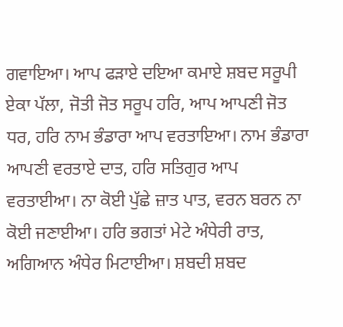ਗਵਾਇਆ। ਆਪ ਫੜਾਏ ਦਇਆ ਕਮਾਏ ਸ਼ਬਦ ਸਰੂਪੀ ਏਕਾ ਪੱਲਾ, ਜੋਤੀ ਜੋਤ ਸਰੂਪ ਹਰਿ, ਆਪ ਆਪਣੀ ਜੋਤ ਧਰ, ਹਰਿ ਨਾਮ ਭੰਡਾਰਾ ਆਪ ਵਰਤਾਇਆ। ਨਾਮ ਭੰਡਾਰਾ ਆਪਣੀ ਵਰਤਾਏ ਦਾਤ, ਹਰਿ ਸਤਿਗੁਰ ਆਪ ਵਰਤਾਈਆ। ਨਾ ਕੋਈ ਪੁੱਛੇ ਜ਼ਾਤ ਪਾਤ, ਵਰਨ ਬਰਨ ਨਾ ਕੋਈ ਜਣਾਈਆ। ਹਰਿ ਭਗਤਾਂ ਮੇਟੇ ਅੰਧੇਰੀ ਰਾਤ, ਅਗਿਆਨ ਅੰਧੇਰ ਮਿਟਾਈਆ। ਸ਼ਬਦੀ ਸ਼ਬਦ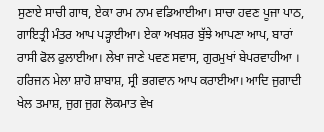ਸੁਣਾਏ ਸਾਚੀ ਗਾਥ, ਏਕਾ ਰਾਮ ਨਾਮ ਵਡਿਆਈਆ। ਸਾਚਾ ਹਵਣ ਪੂਜਾ ਪਾਠ, ਗਾਇਤ੍ਰੀ ਮੰਤਰ ਆਪ ਪੜ੍ਹਾਈਆ। ਏਕਾ ਅਖਸ਼ਰ ਬੁੱਝੇ ਆਪਣਾ ਆਪ, ਬਾਰਾਂ ਰਾਸੀ ਫੋਲ ਫੁਲਾਈਆ। ਲੇਖਾ ਜਾਣੇ ਪਵਣ ਸਵਾਸ, ਗੁਰਮੁਖਾਂ ਬੇਪਰਵਾਹੀਆ । ਹਰਿਜਨ ਮੇਲਾ ਸ਼ਾਹੋ ਸ਼ਾਬਾਸ਼, ਸ੍ਰੀ ਭਗਵਾਨ ਆਪ ਕਰਾਈਆ। ਆਦਿ ਜੁਗਾਦੀ ਖੇਲ ਤਮਾਸ਼, ਜੁਗ ਜੁਗ ਲੋਕਮਾਤ ਵੇਖ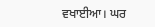ਵਖਾਈਆ। ਘਰ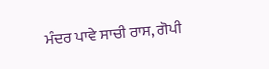ਮੰਦਰ ਪਾਵੇ ਸਾਚੀ ਰਾਸ, ਗੋਪੀ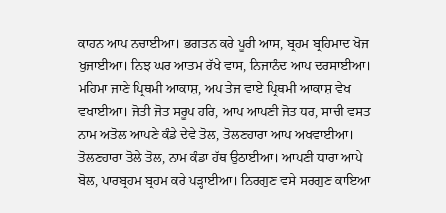ਕਾਹਨ ਆਪ ਨਚਾਈਆ। ਭਗਤਨ ਕਰੇ ਪੂਰੀ ਆਸ, ਬ੍ਰਹਮ ਬ੍ਰਹਿਮਾਦ ਖੋਜ ਖੁਜਾਈਆ। ਨਿਝ ਘਰ ਆਤਮ ਰੱਖੇ ਵਾਸ, ਨਿਜਾਨੰਦ ਆਪ ਦਰਸਾਈਆ। ਮਹਿਮਾ ਜਾਣੇ ਪ੍ਰਿਥਮੀ ਆਕਾਸ਼, ਅਪ ਤੇਜ ਵਾਏ ਪ੍ਰਿਥਮੀ ਆਕਾਸ਼ ਵੇਖ ਵਖਾਈਆ। ਜੋਤੀ ਜੋਤ ਸਰੂਪ ਹਰਿ, ਆਪ ਆਪਣੀ ਜੋਤ ਧਰ, ਸਾਚੀ ਵਸਤ ਨਾਮ ਅਤੋਲ ਆਪਣੇ ਕੰਡੇ ਦੇਵੇ ਤੋਲ, ਤੋਲਣਹਾਰਾ ਆਪ ਅਖਵਾਈਆ। ਤੋਲਣਹਾਰਾ ਤੋਲੇ ਤੋਲ, ਨਾਮ ਕੰਡਾ ਹੱਥ ਉਠਾਈਆ। ਆਪਣੀ ਧਾਰਾ ਆਪੇ ਬੋਲ, ਪਾਰਬ੍ਰਹਮ ਬ੍ਰਹਮ ਕਰੇ ਪੜ੍ਹਾਈਆ। ਨਿਰਗੁਣ ਵਸੇ ਸਰਗੁਣ ਕਾਇਆ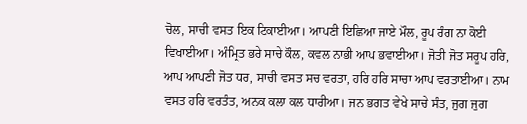ਚੋਲ, ਸਾਚੀ ਵਸਤ ਇਕ ਟਿਕਾਈਆ। ਆਪਣੀ ਇਛਿਆ ਜਾਏ ਮੌਲ, ਰੂਪ ਰੰਗ ਨਾ ਕੋਈ ਵਿਖਾਈਆ। ਅੰਮ੍ਰਿਤ ਭਰੇ ਸਾਚੇ ਕੌਲ, ਕਵਲ ਨਾਭੀ ਆਪ ਭਵਾਈਆ। ਜੋਤੀ ਜੋਤ ਸਰੂਪ ਹਰਿ, ਆਪ ਆਪਣੀ ਜੋਤ ਧਰ, ਸਾਚੀ ਵਸਤ ਸਚ ਵਰਤਾ, ਹਰਿ ਹਰਿ ਸਾਚਾ ਆਪ ਵਰਤਾਈਆ। ਨਾਮ ਵਸਤ ਹਰਿ ਵਰਤੰਤ, ਅਨਕ ਕਲਾ ਕਲ ਧਾਰੀਆ। ਜਨ ਭਗਤ ਵੇਖੇ ਸਾਚੇ ਸੰਤ, ਜੁਗ ਜੁਗ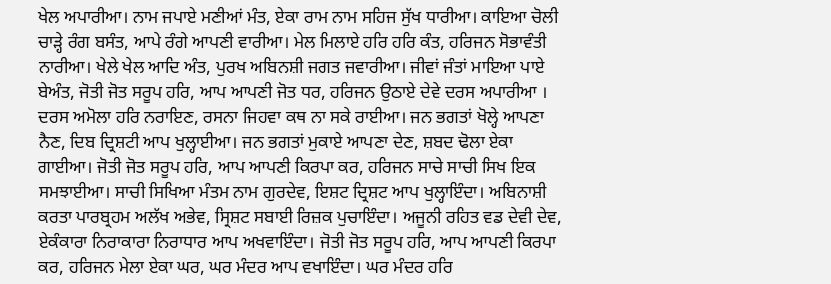ਖੇਲ ਅਪਾਰੀਆ। ਨਾਮ ਜਪਾਏ ਮਣੀਆਂ ਮੰਤ, ਏਕਾ ਰਾਮ ਨਾਮ ਸਹਿਜ ਸੁੱਖ ਧਾਰੀਆ। ਕਾਇਆ ਚੋਲੀ ਚਾੜ੍ਹੇ ਰੰਗ ਬਸੰਤ, ਆਪੇ ਰੰਗੇ ਆਪਣੀ ਵਾਰੀਆ। ਮੇਲ ਮਿਲਾਏ ਹਰਿ ਹਰਿ ਕੰਤ, ਹਰਿਜਨ ਸੋਭਾਵੰਤੀ ਨਾਰੀਆ। ਖੇਲੇ ਖੇਲ ਆਦਿ ਅੰਤ, ਪੁਰਖ ਅਬਿਨਸ਼ੀ ਜਗਤ ਜਵਾਰੀਆ। ਜੀਵਾਂ ਜੰਤਾਂ ਮਾਇਆ ਪਾਏ ਬੇਅੰਤ, ਜੋਤੀ ਜੋਤ ਸਰੂਪ ਹਰਿ, ਆਪ ਆਪਣੀ ਜੋਤ ਧਰ, ਹਰਿਜਨ ਉਠਾਏ ਦੇਵੇ ਦਰਸ ਅਪਾਰੀਆ । ਦਰਸ ਅਮੋਲਾ ਹਰਿ ਨਰਾਇਣ, ਰਸਨਾ ਜਿਹਵਾ ਕਥ ਨਾ ਸਕੇ ਰਾਈਆ। ਜਨ ਭਗਤਾਂ ਖੋਲ੍ਹੇ ਆਪਣਾ ਨੈਣ, ਦਿਬ ਦ੍ਰਿਸ਼ਟੀ ਆਪ ਖੁਲ੍ਹਾਈਆ। ਜਨ ਭਗਤਾਂ ਮੁਕਾਏ ਆਪਣਾ ਦੇਣ, ਸ਼ਬਦ ਢੋਲਾ ਏਕਾ ਗਾਈਆ। ਜੋਤੀ ਜੋਤ ਸਰੂਪ ਹਰਿ, ਆਪ ਆਪਣੀ ਕਿਰਪਾ ਕਰ, ਹਰਿਜਨ ਸਾਚੇ ਸਾਚੀ ਸਿਖ ਇਕ ਸਮਝਾਈਆ। ਸਾਚੀ ਸਿਖਿਆ ਮੰਤਮ ਨਾਮ ਗੁਰਦੇਵ, ਇਸ਼ਟ ਦ੍ਰਿਸ਼ਟ ਆਪ ਖੁਲ੍ਹਾਇੰਦਾ। ਅਬਿਨਾਸ਼ੀ ਕਰਤਾ ਪਾਰਬ੍ਰਹਮ ਅਲੱਖ ਅਭੇਵ, ਸ੍ਰਿਸ਼ਟ ਸਬਾਈ ਰਿਜ਼ਕ ਪੁਚਾਇੰਦਾ। ਅਜੂਨੀ ਰਹਿਤ ਵਡ ਦੇਵੀ ਦੇਵ, ਏਕੰਕਾਰਾ ਨਿਰਾਕਾਰਾ ਨਿਰਾਧਾਰ ਆਪ ਅਖਵਾਇੰਦਾ। ਜੋਤੀ ਜੋਤ ਸਰੂਪ ਹਰਿ, ਆਪ ਆਪਣੀ ਕਿਰਪਾ ਕਰ, ਹਰਿਜਨ ਮੇਲਾ ਏਕਾ ਘਰ, ਘਰ ਮੰਦਰ ਆਪ ਵਖਾਇੰਦਾ। ਘਰ ਮੰਦਰ ਹਰਿ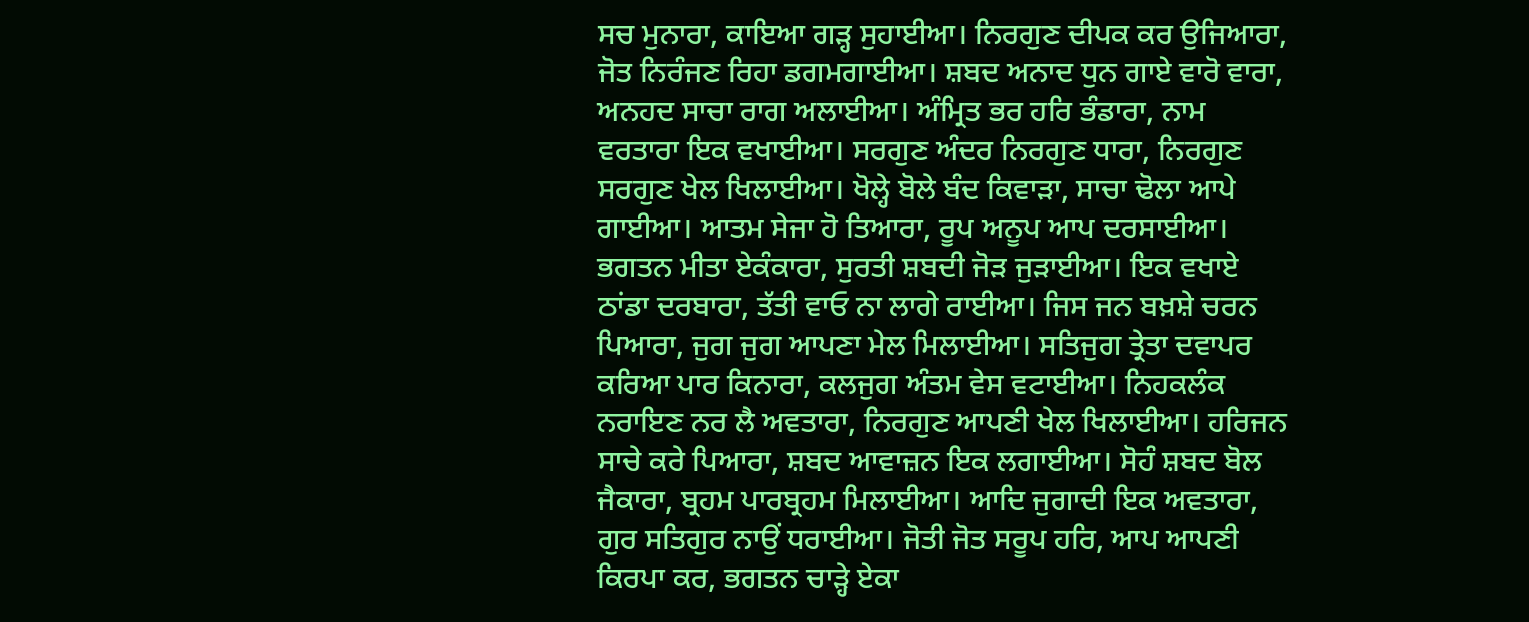ਸਚ ਮੁਨਾਰਾ, ਕਾਇਆ ਗੜ੍ਹ ਸੁਹਾਈਆ। ਨਿਰਗੁਣ ਦੀਪਕ ਕਰ ਉਜਿਆਰਾ, ਜੋਤ ਨਿਰੰਜਣ ਰਿਹਾ ਡਗਮਗਾਈਆ। ਸ਼ਬਦ ਅਨਾਦ ਧੁਨ ਗਾਏ ਵਾਰੋ ਵਾਰਾ, ਅਨਹਦ ਸਾਚਾ ਰਾਗ ਅਲਾਈਆ। ਅੰਮ੍ਰਿਤ ਭਰ ਹਰਿ ਭੰਡਾਰਾ, ਨਾਮ ਵਰਤਾਰਾ ਇਕ ਵਖਾਈਆ। ਸਰਗੁਣ ਅੰਦਰ ਨਿਰਗੁਣ ਧਾਰਾ, ਨਿਰਗੁਣ ਸਰਗੁਣ ਖੇਲ ਖਿਲਾਈਆ। ਖੋਲ੍ਹੇ ਬੋਲੇ ਬੰਦ ਕਿਵਾੜਾ, ਸਾਚਾ ਢੋਲਾ ਆਪੇ ਗਾਈਆ। ਆਤਮ ਸੇਜਾ ਹੋ ਤਿਆਰਾ, ਰੂਪ ਅਨੂਪ ਆਪ ਦਰਸਾਈਆ। ਭਗਤਨ ਮੀਤਾ ਏਕੰਕਾਰਾ, ਸੁਰਤੀ ਸ਼ਬਦੀ ਜੋੜ ਜੁੜਾਈਆ। ਇਕ ਵਖਾਏ ਠਾਂਡਾ ਦਰਬਾਰਾ, ਤੱਤੀ ਵਾਓ ਨਾ ਲਾਗੇ ਰਾਈਆ। ਜਿਸ ਜਨ ਬਖ਼ਸ਼ੇ ਚਰਨ ਪਿਆਰਾ, ਜੁਗ ਜੁਗ ਆਪਣਾ ਮੇਲ ਮਿਲਾਈਆ। ਸਤਿਜੁਗ ਤ੍ਰੇਤਾ ਦਵਾਪਰ ਕਰਿਆ ਪਾਰ ਕਿਨਾਰਾ, ਕਲਜੁਗ ਅੰਤਮ ਵੇਸ ਵਟਾਈਆ। ਨਿਹਕਲੰਕ ਨਰਾਇਣ ਨਰ ਲੈ ਅਵਤਾਰਾ, ਨਿਰਗੁਣ ਆਪਣੀ ਖੇਲ ਖਿਲਾਈਆ। ਹਰਿਜਨ ਸਾਚੇ ਕਰੇ ਪਿਆਰਾ, ਸ਼ਬਦ ਆਵਾਜ਼ਨ ਇਕ ਲਗਾਈਆ। ਸੋਹੰ ਸ਼ਬਦ ਬੋਲ ਜੈਕਾਰਾ, ਬ੍ਰਹਮ ਪਾਰਬ੍ਰਹਮ ਮਿਲਾਈਆ। ਆਦਿ ਜੁਗਾਦੀ ਇਕ ਅਵਤਾਰਾ, ਗੁਰ ਸਤਿਗੁਰ ਨਾਉਂ ਧਰਾਈਆ। ਜੋਤੀ ਜੋਤ ਸਰੂਪ ਹਰਿ, ਆਪ ਆਪਣੀ ਕਿਰਪਾ ਕਰ, ਭਗਤਨ ਚਾੜ੍ਹੇ ਏਕਾ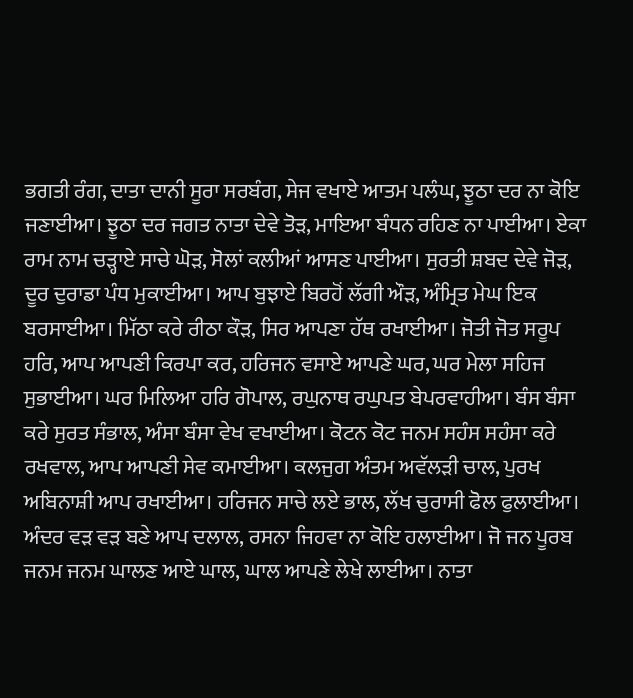ਭਗਤੀ ਰੰਗ, ਦਾਤਾ ਦਾਨੀ ਸੂਰਾ ਸਰਬੰਗ, ਸੇਜ ਵਖਾਏ ਆਤਮ ਪਲੰਘ, ਝੂਠਾ ਦਰ ਨਾ ਕੋਇ ਜਣਾਈਆ। ਝੂਠਾ ਦਰ ਜਗਤ ਨਾਤਾ ਦੇਵੇ ਤੋੜ, ਮਾਇਆ ਬੰਧਨ ਰਹਿਣ ਨਾ ਪਾਈਆ। ਏਕਾ ਰਾਮ ਨਾਮ ਚੜ੍ਹਾਏ ਸਾਚੇ ਘੋੜ, ਸੋਲਾਂ ਕਲੀਆਂ ਆਸਣ ਪਾਈਆ। ਸੁਰਤੀ ਸ਼ਬਦ ਦੇਵੇ ਜੋੜ, ਦੂਰ ਦੁਰਾਡਾ ਪੰਧ ਮੁਕਾਈਆ। ਆਪ ਬੁਝਾਏ ਬਿਰਹੋਂ ਲੱਗੀ ਔੜ, ਅੰਮ੍ਰਿਤ ਮੇਘ ਇਕ ਬਰਸਾਈਆ। ਮਿੱਠਾ ਕਰੇ ਰੀਠਾ ਕੌੜ, ਸਿਰ ਆਪਣਾ ਹੱਥ ਰਖਾਈਆ। ਜੋਤੀ ਜੋਤ ਸਰੂਪ ਹਰਿ, ਆਪ ਆਪਣੀ ਕਿਰਪਾ ਕਰ, ਹਰਿਜਨ ਵਸਾਏ ਆਪਣੇ ਘਰ, ਘਰ ਮੇਲਾ ਸਹਿਜ ਸੁਭਾਈਆ। ਘਰ ਮਿਲਿਆ ਹਰਿ ਗੋਪਾਲ, ਰਘੁਨਾਥ ਰਘੁਪਤ ਬੇਪਰਵਾਹੀਆ। ਬੰਸ ਬੰਸਾ ਕਰੇ ਸੁਰਤ ਸੰਭਾਲ, ਅੰਸਾ ਬੰਸਾ ਵੇਖ ਵਖਾਈਆ। ਕੋਟਨ ਕੋਟ ਜਨਮ ਸਹੰਸ ਸਹੰਸਾ ਕਰੇ ਰਖਵਾਲ, ਆਪ ਆਪਣੀ ਸੇਵ ਕਮਾਈਆ। ਕਲਜੁਗ ਅੰਤਮ ਅਵੱਲੜੀ ਚਾਲ, ਪੁਰਖ ਅਬਿਨਾਸ਼ੀ ਆਪ ਰਖਾਈਆ। ਹਰਿਜਨ ਸਾਚੇ ਲਏ ਭਾਲ, ਲੱਖ ਚੁਰਾਸੀ ਫੋਲ ਫੁਲਾਈਆ। ਅੰਦਰ ਵੜ ਵੜ ਬਣੇ ਆਪ ਦਲਾਲ, ਰਸਨਾ ਜਿਹਵਾ ਨਾ ਕੋਇ ਹਲਾਈਆ। ਜੋ ਜਨ ਪੂਰਬ ਜਨਮ ਜਨਮ ਘਾਲਣ ਆਏ ਘਾਲ, ਘਾਲ ਆਪਣੇ ਲੇਖੇ ਲਾਈਆ। ਨਾਤਾ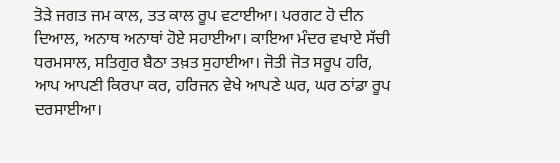ਤੋੜੇ ਜਗਤ ਜਮ ਕਾਲ, ਤਤ ਕਾਲ ਰੂਪ ਵਟਾਈਆ। ਪਰਗਟ ਹੋ ਦੀਨ ਦਿਆਲ, ਅਨਾਥ ਅਨਾਥਾਂ ਹੋਏ ਸਹਾਈਆ। ਕਾਇਆ ਮੰਦਰ ਵਖਾਏ ਸੱਚੀ ਧਰਮਸਾਲ, ਸਤਿਗੁਰ ਬੈਠਾ ਤਖ਼ਤ ਸੁਹਾਈਆ। ਜੋਤੀ ਜੋਤ ਸਰੂਪ ਹਰਿ, ਆਪ ਆਪਣੀ ਕਿਰਪਾ ਕਰ, ਹਰਿਜਨ ਵੇਖੇ ਆਪਣੇ ਘਰ, ਘਰ ਠਾਂਡਾ ਰੂਪ ਦਰਸਾਈਆ।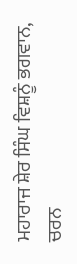ਮਹਾਰਾਜ ਸ਼ੇਰ ਸਿੰਘ ਵਿਸ਼ਨੂੰ ਭਗਵਾਨ, ਚਰਨ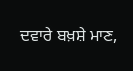ਦਵਾਰੇ ਬਖ਼ਸ਼ੇ ਮਾਣ,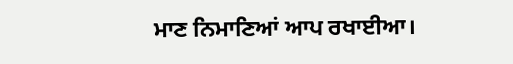ਮਾਣ ਨਿਮਾਣਿਆਂ ਆਪ ਰਖਾਈਆ।